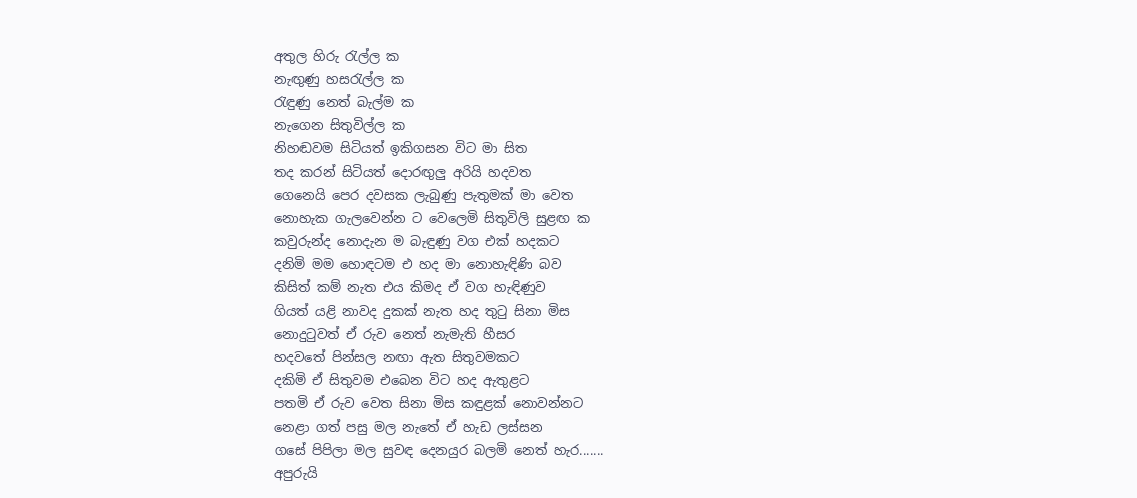අතුල හිරු රැල්ල ක
නැඟුණු හසරැල්ල ක
රැඳුණු නෙත් බැල්ම ක
නැගෙන සිතුවිල්ල ක
නිහඬවම සිටියත් ඉකිගසන විට මා සිත
තද කරන් සිටියත් දොරඟුලු අරියි හදවත
ගෙනෙයි පෙර දවසක ලැබුණු පැතුමක් මා වෙත
නොහැක ගැලවෙන්න ට වෙලෙමි සිතුවිලි සුළඟ ක
කවුරුන්ද නොදැන ම බැඳුණු වග එක් හදකට
දනිමි මම හොඳටම එ හද මා නොහැඳිණි බව
කිසිත් කම් නැත එය කිමද ඒ වග හැඳිණුව
ගියත් යළි නාවද දුකක් නැත හද තුටු සිනා මිස
නොදුටුවත් ඒ රුව නෙත් නැමැති හීසර
හදවතේ පින්සල නඟා ඇත සිතුවමකට
දකිමි ඒ සිතුවම එබෙන විට හද ඇතුළට
පතමි ඒ රුව වෙත සිනා මිස කඳුළක් නොවන්නට
නෙළා ගත් පසු මල නැතේ ඒ හැඩ ලස්සන
ගසේ පිපිලා මල සුවඳ දෙනයුර බලමි නෙත් හැර.......
අපුරුයි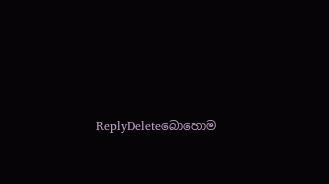ReplyDeleteබොහොම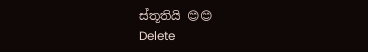ස්තූතියි 😊😊
Delete